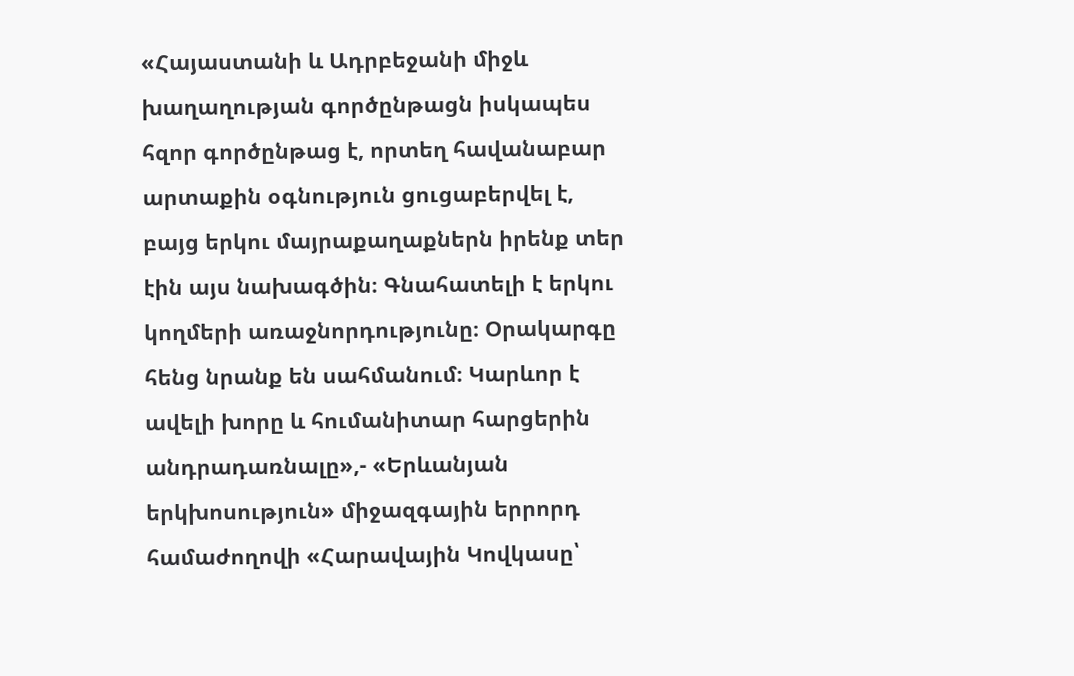«Հայաստանի և Ադրբեջանի միջև խաղաղության գործընթացն իսկապես հզոր գործընթաց է, որտեղ հավանաբար արտաքին օգնություն ցուցաբերվել է, բայց երկու մայրաքաղաքներն իրենք տեր էին այս նախագծին։ Գնահատելի է երկու կողմերի առաջնորդությունը։ Օրակարգը հենց նրանք են սահմանում։ Կարևոր է ավելի խորը և հումանիտար հարցերին անդրադառնալը»,- «Երևանյան երկխոսություն» միջազգային երրորդ համաժողովի «Հարավային Կովկասը՝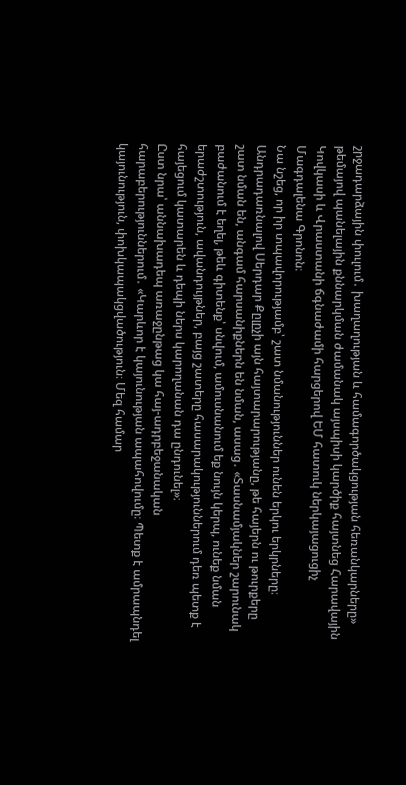շրջադարձային փուլում․ խաղաղության և համագործակցության հեռանկարները» թեմայով պանելային քննարկման ժամանակ այսպիսի կարծիք հայտնեց Հարավային Կովկասի և Վրաստանի ճգնաժամի հարցերով ԵՄ հատուկ ներկայացուցիչ Մագդալենա Գրոնոն։
Նա նշեց, որ իր տպավորությամբ՝ շատ նմանություններ ունեն երկու երկրները։
Անդրադառնալով Սերդար Քըլըչի այն հայտարարությանը, թե հայերն ու թուրքերը շատ նման են, անգամ հարսանիքներն են նման, ասաց․ «Տասնամյակներ շարունակ բաժանում է եղել, թեև գիտենք՝ սնվում, ամուսնանում եք նույն կերպ, ունեք նման երաժշտություն, ավանդույթներ, բայց շատերը հասարակություններում դեռ պետք է հայեցում կատարեն և դեպի ներս կարողանան դա ընդունել»։
Ըստ նրա՝ աննախադեպ առաջընթաց կա հայ-ադրբեջանական հարաբերություններում․ «Կարևոր է կայունության ապահովումը։ Պետք է ամրապնդել կայունություն, փոխկապակցվածություն։ Մեզ համար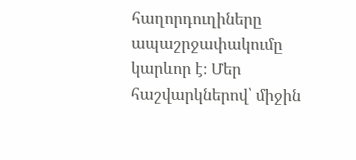հաղորդուղիները ապաշրջափակումը կարևոր է։ Մեր հաշվարկներով՝ միջին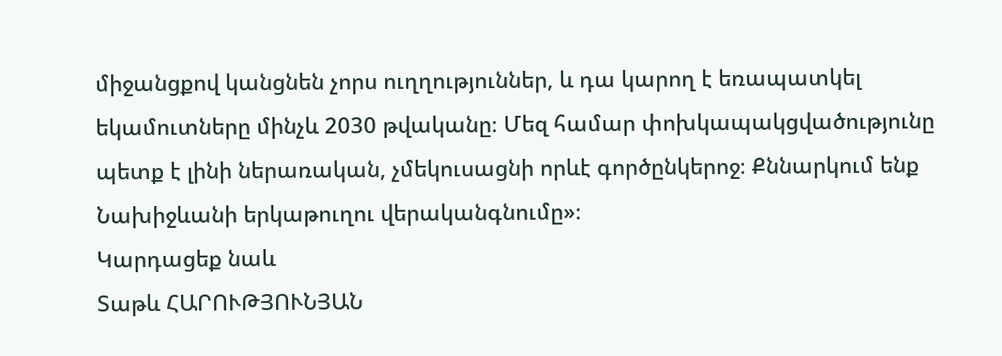միջանցքով կանցնեն չորս ուղղություններ, և դա կարող է եռապատկել եկամուտները մինչև 2030 թվականը։ Մեզ համար փոխկապակցվածությունը պետք է լինի ներառական, չմեկուսացնի որևէ գործընկերոջ։ Քննարկում ենք Նախիջևանի երկաթուղու վերականգնումը»։
Կարդացեք նաև
Տաթև ՀԱՐՈՒԹՅՈՒՆՅԱՆ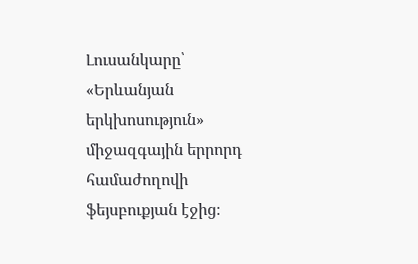Լուսանկարը՝ «Երևանյան երկխոսություն» միջազգային երրորդ համաժողովի ֆեյսբուքյան էջից։